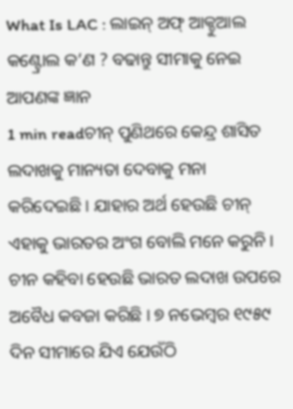What Is LAC : ଲାଇନ୍ ଅଫ୍ ଆକ୍ଚୁଆଲ କଣ୍ଟ୍ରୋଲ କ’ଣ ? ବଢାନ୍ତୁ ସୀମାକୁ ନେଇ ଆପଣଙ୍କ ଜ୍ଞାନ
1 min readଚୀନ୍ ପୁଣିଥରେ କେନ୍ଦ୍ର ଶାସିତ ଲଦାଖକୁ ମାନ୍ୟତା ଦେବାକୁ ମନା କରିଦେଇଛି । ଯାହାର ଅର୍ଥ ହେଉଛି ଚୀନ୍ ଏହାକୁ ଭାରତର ଅଂଗ ବୋଲି ମନେ କରୁନି । ଚୀନ କହିବା ହେଉଛି ଭାରତ ଲଦାଖ ଉପରେ ଅବୈଧ କବଜା କରିଛି । ୭ ନଭେମ୍ବର ୧୯୫୯ ଦିନ ସୀମାରେ ଯିଏ ଯେଉଁଠି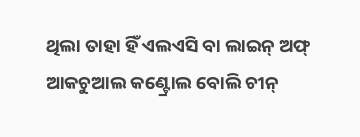ଥିଲା ତାହା ହିଁ ଏଲଏସି ବା ଲାଇନ୍ ଅଫ୍ ଆକଚୁଆଲ କଣ୍ଟ୍ରୋଲ ବୋଲି ଚୀନ୍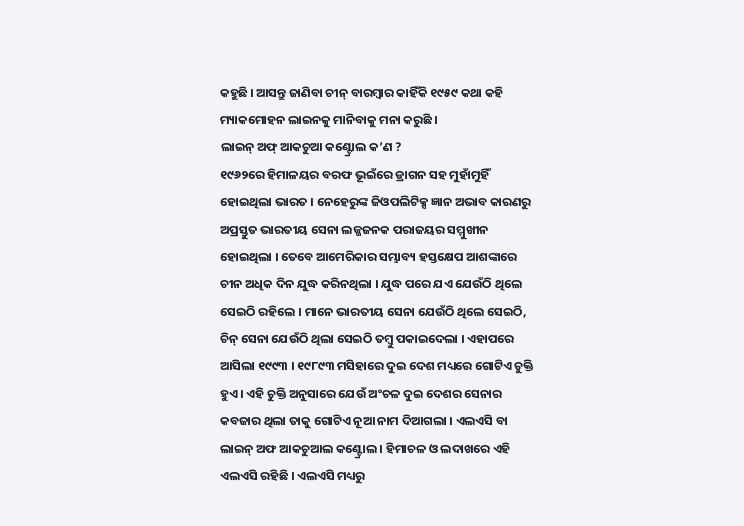କହୁଛି । ଆସନ୍ତୁ ଜାଣିବା ଚୀନ୍ ବାରମ୍ବାର କାହିଁକି ୧୯୫୯ କଥା କହି ମ୍ୟାକମୋହନ ଲାଇନକୁ ମାନିବାକୁ ମନା କରୁଛି ।
ଲାଇନ୍ ଅଫ୍ ଆକଚୁଆ କଣ୍ଟ୍ରୋଲ କ’ଣ ?
୧୯୬୨ରେ ହିମାଳୟର ବରଫ ଭୂଇଁରେ ଡ୍ରାଗନ ସହ ମୁହାଁମୁହିଁ ହୋଇଥିଲା ଭାରତ । ନେହେରୁଙ୍କ ଜିଓପଲିଟିକ୍ସ ଜ୍ଞାନ ଅଭାବ କାରଣରୁ ଅପ୍ରସ୍ତୁତ ଭାରତୀୟ ସେନା ଲଜ୍ଜଜନକ ପରାଜୟର ସମ୍ମୁଖୀନ ହୋଇଥିଲା । ତେବେ ଆମେରିକାର ସମ୍ଭାବ୍ୟ ହସ୍ତକ୍ଷେପ ଆଶଙ୍କାରେ ଚୀନ ଅଧିକ ଦିନ ଯୁଦ୍ଧ କରିନଥିଲା । ଯୁଦ୍ଧ ପରେ ଯଏ ଯେଉଁଠି ଥିଲେ ସେଇଠି ରହିଲେ । ମାନେ ଭାରତୀୟ ସେନା ଯେଉଁଠି ଥିଲେ ସେଇଠି, ଚିନ୍ ସେନା ଯେଉଁଠି ଥିଲା ସେଇଠି ତମ୍ବୁ ପକାଇଦେଲା । ଏହାପରେ ଆସିଲା ୧୯୯୩ । ୧୯୮୯୩ ମସିହାରେ ଦୁଇ ଦେଶ ମଧ୍ୟରେ ଗୋଟିଏ ଚୁକ୍ତି ହୁଏ । ଏହି ଚୁକ୍ତି ଅନୁସାରେ ଯେଉଁ ଅଂଚଳ ଦୁଇ ଦେଶର ସେନାର କବଜାର ଥିଲା ତାକୁ ଗୋଟିଏ ନୂଆ ନାମ ଦିଆଗଲା । ଏଲଏସି ବା ଲାଇନ୍ ଅଫ ଆକଚୁଆଲ କଣ୍ଟ୍ରୋଲ । ହିମାଚଳ ଓ ଲଦାଖରେ ଏହି ଏଲଏସି ରହିଛି । ଏଲଏସି ମଧ୍ୟରୁ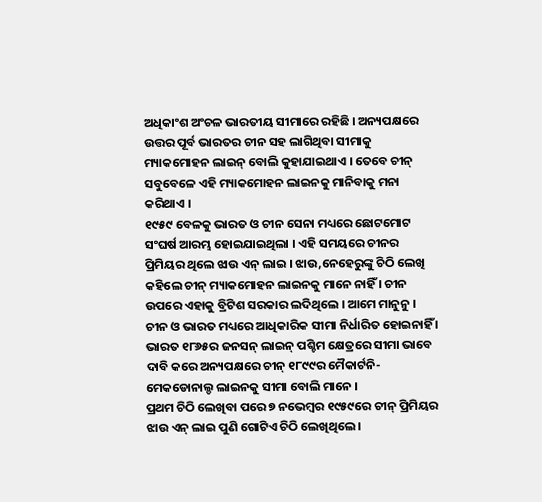ଅଧିକାଂଶ ଅଂଚଳ ଭାରତୀୟ ସୀମାରେ ରହିଛି । ଅନ୍ୟପକ୍ଷରେ ଉତ୍ତର ପୂର୍ବ ଭାରତର ଚୀନ ସହ ଲାଗିଥିବା ସୀମାକୁ ମ୍ୟାକମୋହନ ଲାଇନ୍ ବୋଲି କୁହାଯାଇଥାଏ । ତେବେ ଚୀନ୍ ସବୁବେଳେ ଏହି ମ୍ୟାକମୋହନ ଲାଇନକୁ ମାନିବାକୁ ମନା କରିଥାଏ ।
୧୯୫୯ ବେଳକୁ ଭାରତ ଓ ଚୀନ ସେନା ମଧ୍ୟରେ ଛୋଟମୋଟ ସଂଘର୍ଷ ଆରମ୍ଭ ହୋଇଯାଇଥିଲା । ଏହି ସମୟରେ ଚୀନର ପ୍ରିମିୟର ଥିଲେ ଝାଉ ଏନ୍ ଲାଇ । ଝାଉ,ନେହେରୁଙ୍କୁ ଚିଠି ଲେଖି କହିଲେ ଚୀନ୍ ମ୍ୟାକମୋହନ ଲାଇନକୁ ମାନେ ନାହିଁ । ଚୀନ ଉପରେ ଏହାକୁ ବ୍ରିଟିଶ ସରକାର ଲଦିଥିଲେ । ଆମେ ମାନୁନୁ । ଚୀନ ଓ ଭାରତ ମଧ୍ୟରେ ଆଧିକାରିକ ସୀମା ନିର୍ଧାରିତ ହୋଇନାହିଁ । ଭାରତ ୧୮୬୫ର ଜନସନ୍ ଲାଇନ୍ ପଶ୍ଚିମ କ୍ଷେତ୍ରରେ ସୀମା ଭାବେ ଦାବି କରେ ଅନ୍ୟପକ୍ଷରେ ଚୀନ୍ ୧୮୯୯ର ମୈକାର୍ଟନି-ମେକଡୋନାଲ୍ଡ ଲାଇନକୁ ସୀମା ବୋଲି ମାନେ ।
ପ୍ରଥମ ଚିଠି ଲେଖିବା ପରେ ୭ ନଭେମ୍ବର ୧୯୫୯ରେ ଚୀନ୍ ପ୍ରିମିୟର ଝାଉ ଏନ୍ ଲାଇ ପୁଣି ଗୋଟିଏ ଚିଠି ଲେଖିଥିଲେ ।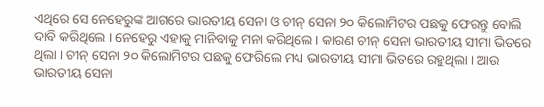ଏଥିରେ ସେ ନେହେରୁଙ୍କ ଆଗରେ ଭାରତୀୟ ସେନା ଓ ଚୀନ୍ ସେନା ୨୦ କିଲୋମିଟର ପଛକୁ ଫେରନ୍ତୁ ବୋଲି ଦାବି କରିଥିଲେ । ନେହେରୁ ଏହାକୁ ମାନିବାକୁ ମନା କରିଥିଲେ । କାରଣ ଚୀନ୍ ସେନା ଭାରତୀୟ ସୀମା ଭିତରେ ଥିଲା । ଚୀନ୍ ସେନା ୨୦ କିଲୋମିଟର ପଛକୁ ଫେରିଲେ ମଧ୍ୟ ଭାରତୀୟ ସୀମା ଭିତରେ ରହୁଥିଲା । ଆଉ ଭାରତୀୟ ସେନା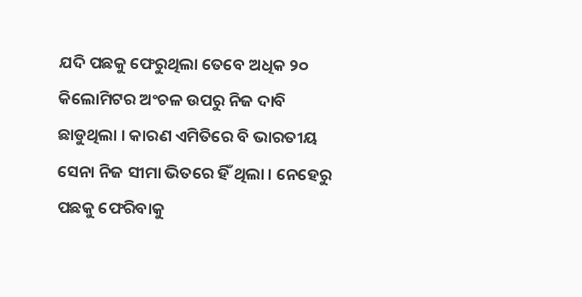ଯଦି ପଛକୁ ଫେରୁଥିଲା ତେବେ ଅଧିକ ୨୦ କିଲୋମିଟର ଅଂଚଳ ଉପରୁ ନିଜ ଦାବି ଛାଡୁଥିଲା । କାରଣ ଏମିତିରେ ବି ଭାରତୀୟ ସେନା ନିଜ ସୀମା ଭିତରେ ହିଁ ଥିଲା । ନେହେରୁ ପଛକୁ ଫେରିବାକୁ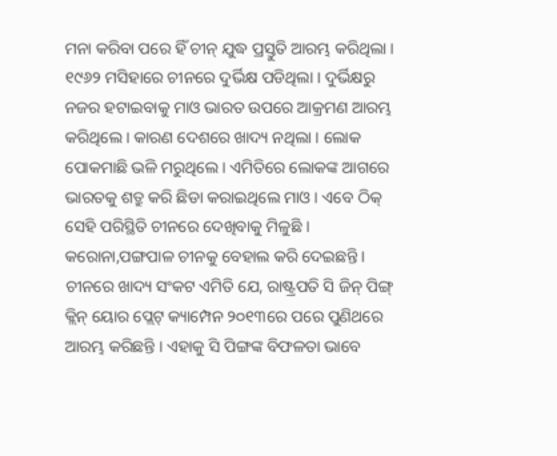ମନା କରିବା ପରେ ହିଁ ଚୀନ୍ ଯୁଦ୍ଧ ପ୍ରସ୍ତୁତି ଆରମ୍ଭ କରିଥିଲା ।
୧୯୬୨ ମସିହାରେ ଚୀନରେ ଦୁର୍ଭିକ୍ଷ ପଡିଥିଲା । ଦୁର୍ଭିକ୍ଷରୁ ନଜର ହଟାଇବାକୁ ମାଓ ଭାରତ ଉପରେ ଆକ୍ରମଣ ଆରମ୍ଭ କରିଥିଲେ । କାରଣ ଦେଶରେ ଖାଦ୍ୟ ନଥିଲା । ଲୋକ ପୋକମାଛି ଭଳି ମରୁଥିଲେ । ଏମିତିରେ ଲୋକଙ୍କ ଆଗରେ ଭାରତକୁ ଶତ୍ରୁ କରି ଛିଡା କରାଇଥିଲେ ମାଓ । ଏବେ ଠିକ୍ ସେହି ପରିସ୍ଥିତି ଚୀନରେ ଦେଖିବାକୁ ମିଳୁଛି । କରୋନା,ପଙ୍ଗପାଳ ଚୀନକୁ ବେହାଲ କରି ଦେଇଛନ୍ତି । ଚୀନରେ ଖାଦ୍ୟ ସଂକଟ ଏମିତି ଯେ, ରାଷ୍ଟ୍ରପତି ସି ଜିନ୍ ପିଙ୍ଗ୍ କ୍ଲିନ୍ ୟୋର ପ୍ଲେଟ୍ କ୍ୟାମ୍ପେନ ୨୦୧୩ରେ ପରେ ପୁଣିଥରେ ଆରମ୍ଭ କରିଛନ୍ତି । ଏହାକୁ ସି ପିଙ୍ଗଙ୍କ ବିଫଳତା ଭାବେ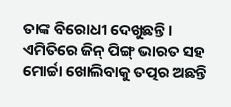ତାଙ୍କ ବିରୋଧୀ ଦେଖୁଛନ୍ତି । ଏମିତିରେ ଜିନ୍ ପିଙ୍ଗ୍ ଭାରତ ସହ ମୋର୍ଚ୍ଚା ଖୋଲିବାକୁ ତତ୍ପର ଅଛନ୍ତି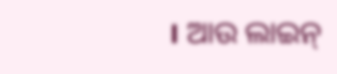। ଆଉ ଲାଇନ୍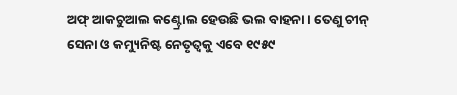ଅଫ୍ ଆକଚୁଆଲ କଣ୍ଟ୍ରୋଲ ହେଉଛି ଭଲ ବାହନା । ତେଣୁ ଚୀନ୍ ସେନା ଓ କମ୍ୟୁନିଷ୍ଟ ନେତୃତ୍ୱକୁ ଏବେ ୧୯୫୯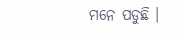ମନେ ପଡୁଛି ।